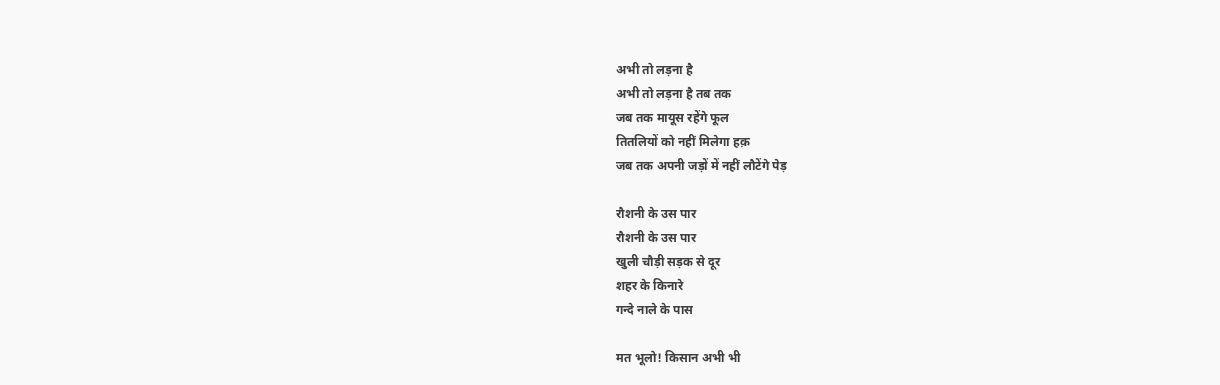अभी तो लड़ना है
अभी तो लड़ना है तब तक
जब तक मायूस रहेंगे फूल
तितलियों को नहीं मिलेगा हक़
जब तक अपनी जड़ों में नहीं लौटेंगे पेड़

रौशनी के उस पार
रौशनी के उस पार
खुली चौड़ी सड़क से दूर
शहर के किनारे
गन्दे नाले के पास

मत भूलो! किसान अभी भी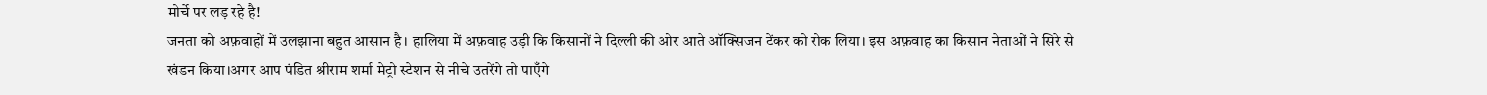मोर्चे पर लड़ रहे है!
जनता को अफ़वाहों में उलझाना बहुत आसान है। हालिया में अफ़वाह उड़ी कि किसानों ने दिल्ली की ओर आते ऑक्सिजन टेंकर को रोक लिया। इस अफ़वाह का किसान नेताओं ने सिरे से खंडन किया।अगर आप पंडित श्रीराम शर्मा मेट्रो स्टेशन से नीचे उतरेंगे तो पाएँगे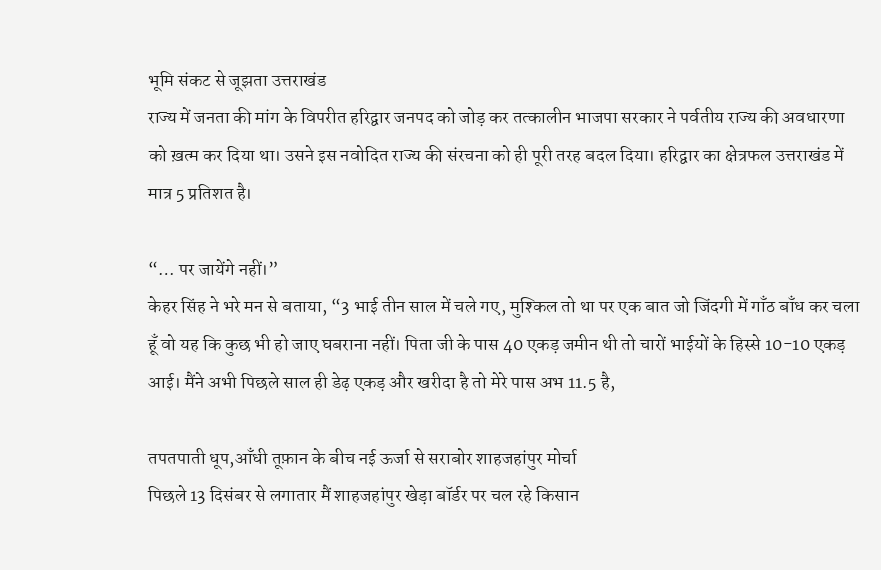भूमि संकट से जूझता उत्तराखंड
राज्य में जनता की मांग के विपरीत हरिद्वार जनपद को जोड़ कर तत्कालीन भाजपा सरकार ने पर्वतीय राज्य की अवधारणा को ख़त्म कर दिया था। उसने इस नवोदित राज्य की संरचना को ही पूरी तरह बदल दिया। हरिद्वार का क्षेत्रफल उत्तराखंड में मात्र 5 प्रतिशत है।

“… पर जायेंगे नहीं।”
केहर सिंह ने भरे मन से बताया, “3 भाई तीन साल में चले गए, मुश्किल तो था पर एक बात जो जिंदगी में गाँठ बाँध कर चला हूँ वो यह कि कुछ भी हो जाए घबराना नहीं। पिता जी के पास 40 एकड़ जमीन थी तो चारों भाईयों के हिस्से 10-10 एकड़ आई। मैंने अभी पिछले साल ही डेढ़ एकड़ और खरीदा है तो मेरे पास अभ 11.5 है,

तपतपाती धूप,आँधी तूफ़ान के बीच नई ऊर्जा से सराबोर शाहजहांपुर मोर्चा
पिछले 13 दिसंबर से लगातार मैं शाहजहांपुर खेड़ा बॉर्डर पर चल रहे किसान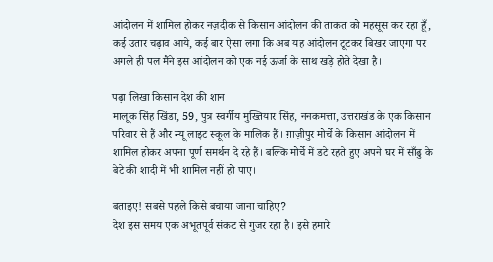आंदोलन में शामिल होकर नज़दीक से किसान आंदोलन की ताकत को महसूस कर रहा हूँ, कई उतार चढ़ाव आये, कई बार ऐसा लगा कि अब यह आंदोलन टूटकर बिखर जाएगा पर अगले ही पल मैंने इस आंदोलन को एक नई ऊर्जा के साथ खड़े होते देखा है।

पढ़ा लिखा किसान देश की शान
मालूक सिंह खिंडा, 59, पुत्र स्वर्गीय मुख्तियार सिंह, ननकमत्ता, उत्तराखंड के एक किसान परिवार से हैं और न्यू लाइट स्कूल के मालिक हैं। ग़ाज़ीपुर मोर्चे के किसान आंदोलन में शामिल होकर अपना पूर्ण समर्थन दे रहे हैं। बल्कि मोर्चे में डटे रहते हुए अपने घर में साँढु के बेटे की शादी में भी शामिल नहीं हो पाए।

बताइए! सबसे पहले किसे बचाया जाना चाहिए?
देश इस समय एक अभूतपूर्व संकट से गुजर रहा है। इसे हमारे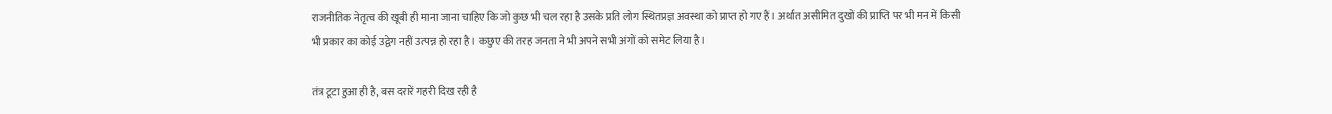राजनीतिक नेतृत्व की खूबी ही माना जाना चाहिए कि जो कुछ भी चल रहा है उसके प्रति लोग स्थितप्रज्ञ अवस्था को प्राप्त हो गए हैं। अर्थात असीमित दुखों की प्राप्ति पर भी मन में किसी भी प्रकार का कोई उद्वेग नहीं उत्पन्न हो रहा है। कछुए की तरह जनता ने भी अपने सभी अंगों को समेट लिया है।

तंत्र टूटा हुआ ही है, बस दरारें गहरी दिख रही है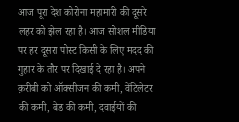आज पूरा देश कोरोना महामारी की दूसरे लहर को झेल रहा है। आज सोशल मीडिया पर हर दूसरा पोस्ट किसी के लिए मदद की गुहार के तौर पर दिखाई दे रहा है। अपने क़रीबी को ऑक्सीजन की कमी, वेंटिलेटर की कमी, बेड की कमी, दवाईयों की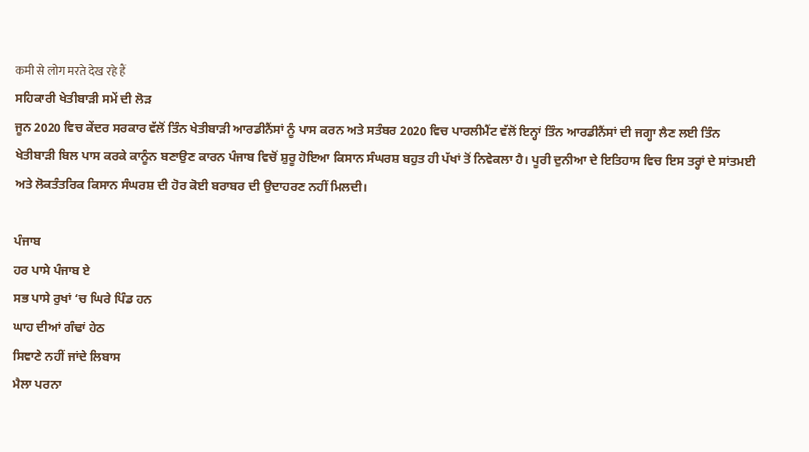कमी से लोग मरते देख रहे हैं
ਸਹਿਕਾਰੀ ਖੇਤੀਬਾੜੀ ਸਮੇਂ ਦੀ ਲੋੜ
ਜੂਨ 2020 ਵਿਚ ਕੇਂਦਰ ਸਰਕਾਰ ਵੱਲੋਂ ਤਿੰਨ ਖੇਤੀਬਾੜੀ ਆਰਡੀਨੈਂਸਾਂ ਨੂੰ ਪਾਸ ਕਰਨ ਅਤੇ ਸਤੰਬਰ 2020 ਵਿਚ ਪਾਰਲੀਮੈਂਟ ਵੱਲੋਂ ਇਨ੍ਹਾਂ ਤਿੰਨ ਆਰਡੀਨੈਂਸਾਂ ਦੀ ਜਗ੍ਹਾ ਲੈਣ ਲਈ ਤਿੰਨ ਖੇਤੀਬਾੜੀ ਬਿਲ ਪਾਸ ਕਰਕੇ ਕਾਨੂੰਨ ਬਣਾਉਣ ਕਾਰਨ ਪੰਜਾਬ ਵਿਚੋਂ ਸ਼ੁਰੂ ਹੋਇਆ ਕਿਸਾਨ ਸੰਘਰਸ਼ ਬਹੁਤ ਹੀ ਪੱਖਾਂ ਤੋਂ ਨਿਵੇਕਲਾ ਹੈ। ਪੂਰੀ ਦੁਨੀਆ ਦੇ ਇਤਿਹਾਸ ਵਿਚ ਇਸ ਤਰ੍ਹਾਂ ਦੇ ਸਾਂਤਮਈ ਅਤੇ ਲੋਕਤੰਤਰਿਕ ਕਿਸਾਨ ਸੰਘਰਸ਼ ਦੀ ਹੋਰ ਕੋਈ ਬਰਾਬਰ ਦੀ ਉਦਾਹਰਣ ਨਹੀਂ ਮਿਲਦੀ।

ਪੰਜਾਬ
ਹਰ ਪਾਸੇ ਪੰਜਾਬ ਏ
ਸਭ ਪਾਸੇ ਰੁਖਾਂ ‘ਚ ਘਿਰੇ ਪਿੰਡ ਹਨ
ਘਾਹ ਦੀਆਂ ਗੰਢਾਂ ਹੇਠ
ਸਿਞਾਣੇ ਨਹੀਂ ਜਾਂਦੇ ਲਿਬਾਸ
ਮੈਲਾ ਪਰਨਾ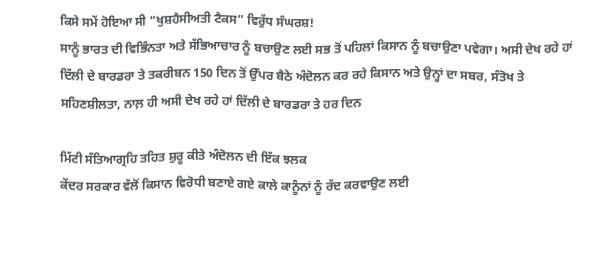ਕਿਸੇ ਸਮੇਂ ਹੋਇਆ ਸੀ “ਖੁਸ਼ਹੈਸੀਅਤੀ ਟੈਕਸ” ਵਿਰੁੱਧ ਸੰਘਰਸ਼!
ਸਾਨੂੰ ਭਾਰਤ ਦੀ ਵਿਭਿੰਨਤਾ ਅਤੇ ਸੱਭਿਆਚਾਰ ਨੂੰ ਬਚਾਉਣ ਲਈ ਸਭ ਤੋਂ ਪਹਿਲਾਂ ਕਿਸਾਨ ਨੂੰ ਬਚਾਉਣਾ ਪਵੇਗਾ। ਅਸੀ ਦੇਖ ਰਹੇ ਹਾਂ ਦਿੱਲੀ ਦੇ ਬਾਰਡਰਾ ਤੇ ਤਕਰੀਬਨ 150 ਦਿਨ ਤੋਂ ਉੱਪਰ ਬੈਠੇ ਅੰਦੋਲਨ ਕਰ ਰਹੇ ਕਿਸਾਨ ਅਤੇ ਉਨ੍ਹਾਂ ਦਾ ਸਬਰ, ਸੰਤੋਖ ਤੇ ਸਹਿਣਸ਼ੀਲਤਾ, ਨਾਲ਼ ਹੀ ਅਸੀ ਦੇਖ ਰਹੇ ਹਾਂ ਦਿੱਲੀ ਦੇ ਬਾਰਡਰਾ ਤੇ ਹਰ ਦਿਨ

ਮਿੱਟੀ ਸੱਤਿਆਗ੍ਰਹਿ ਤਹਿਤ ਸ਼ੁਰੂ ਕੀਤੇ ਅੰਦੋਲਨ ਦੀ ਇੱਕ ਝਲਕ
ਕੇਂਦਰ ਸਰਕਾਰ ਵੱਲੋਂ ਕਿਸਾਨ ਵਿਰੋਧੀ ਬਣਾਏ ਗਏ ਕਾਲੇ ਕਾਨੂੰਨਾਂ ਨੂੰ ਰੱਦ ਕਰਵਾਉਣ ਲਈ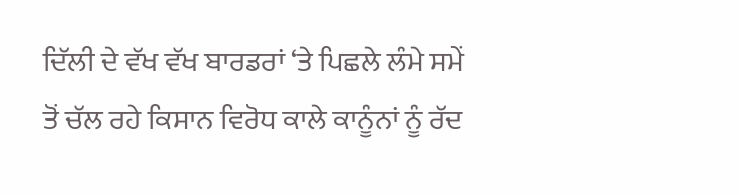ਦਿੱਲੀ ਦੇ ਵੱਖ ਵੱਖ ਬਾਰਡਰਾਂ ‘ਤੇ ਪਿਛਲੇ ਲੰਮੇ ਸਮੇਂ ਤੋਂ ਚੱਲ ਰਹੇ ਕਿਸਾਨ ਵਿਰੋਧ ਕਾਲੇ ਕਾਨੂੰਨਾਂ ਨੂੰ ਰੱਦ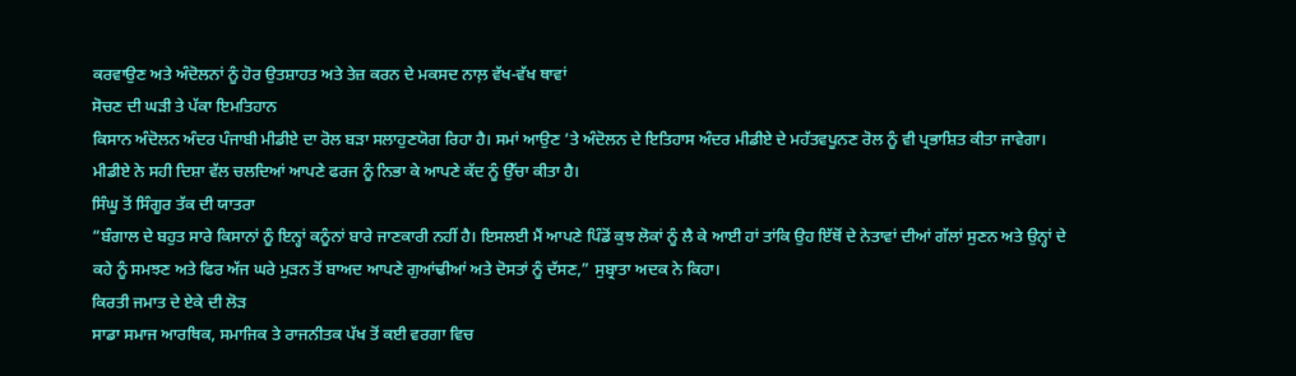ਕਰਵਾਉਣ ਅਤੇ ਅੰਦੋਲਨਾਂ ਨੂੰ ਹੋਰ ਉਤਸ਼ਾਹਤ ਅਤੇ ਤੇਜ਼ ਕਰਨ ਦੇ ਮਕਸਦ ਨਾਲ਼ ਵੱਖ-ਵੱਖ ਥਾਵਾਂ
ਸੋਚਣ ਦੀ ਘੜੀ ਤੇ ਪੱਕਾ ਇਮਤਿਹਾਨ
ਕਿਸਾਨ ਅੰਦੋਲਨ ਅੰਦਰ ਪੰਜਾਬੀ ਮੀਡੀਏ ਦਾ ਰੋਲ ਬੜਾ ਸਲਾਹੁਣਯੋਗ ਰਿਹਾ ਹੈ। ਸਮਾਂ ਆਉਣ ‘ਤੇ ਅੰਦੋਲਨ ਦੇ ਇਤਿਹਾਸ ਅੰਦਰ ਮੀਡੀਏ ਦੇ ਮਹੱਤਵਪੂਨਣ ਰੋਲ ਨੂੰ ਵੀ ਪ੍ਰਭਾਸ਼ਿਤ ਕੀਤਾ ਜਾਵੇਗਾ। ਮੀਡੀਏ ਨੇ ਸਹੀ ਦਿਸ਼ਾ ਵੱਲ ਚਲਦਿਆਂ ਆਪਣੇ ਫਰਜ ਨੂੰ ਨਿਭਾ ਕੇ ਆਪਣੇ ਕੱਦ ਨੂੰ ਉੱਚਾ ਕੀਤਾ ਹੈ।
ਸਿੰਘੂ ਤੋਂ ਸਿੰਗੂਰ ਤੱਕ ਦੀ ਯਾਤਰਾ
“ਬੰਗਾਲ ਦੇ ਬਹੁਤ ਸਾਰੇ ਕਿਸਾਨਾਂ ਨੂੰ ਇਨ੍ਹਾਂ ਕਨੂੰਨਾਂ ਬਾਰੇ ਜਾਣਕਾਰੀ ਨਹੀਂ ਹੈ। ਇਸਲਈ ਮੈਂ ਆਪਣੇ ਪਿੰਡੋਂ ਕੁਝ ਲੋਕਾਂ ਨੂੰ ਲੈ ਕੇ ਆਈ ਹਾਂ ਤਾਂਕਿ ਉਹ ਇੱਥੋਂ ਦੇ ਨੇਤਾਵਾਂ ਦੀਆਂ ਗੱਲਾਂ ਸੁਣਨ ਅਤੇ ਉਨ੍ਹਾਂ ਦੇ ਕਹੇ ਨੂੰ ਸਮਝਣ ਅਤੇ ਫਿਰ ਅੱਜ ਘਰੇ ਮੁੜਨ ਤੋਂ ਬਾਅਦ ਆਪਣੇ ਗੁਆਂਢੀਆਂ ਅਤੇ ਦੋਸਤਾਂ ਨੂੰ ਦੱਸਣ,” ਸੁਬ੍ਰਾਤਾ ਅਦਕ ਨੇ ਕਿਹਾ।
ਕਿਰਤੀ ਜਮਾਤ ਦੇ ਏਕੇ ਦੀ ਲੋੜ
ਸਾਡਾ ਸਮਾਜ ਆਰਥਿਕ, ਸਮਾਜਿਕ ਤੇ ਰਾਜਨੀਤਕ ਪੱਖ ਤੋਂ ਕਈ ਵਰਗਾ ਵਿਚ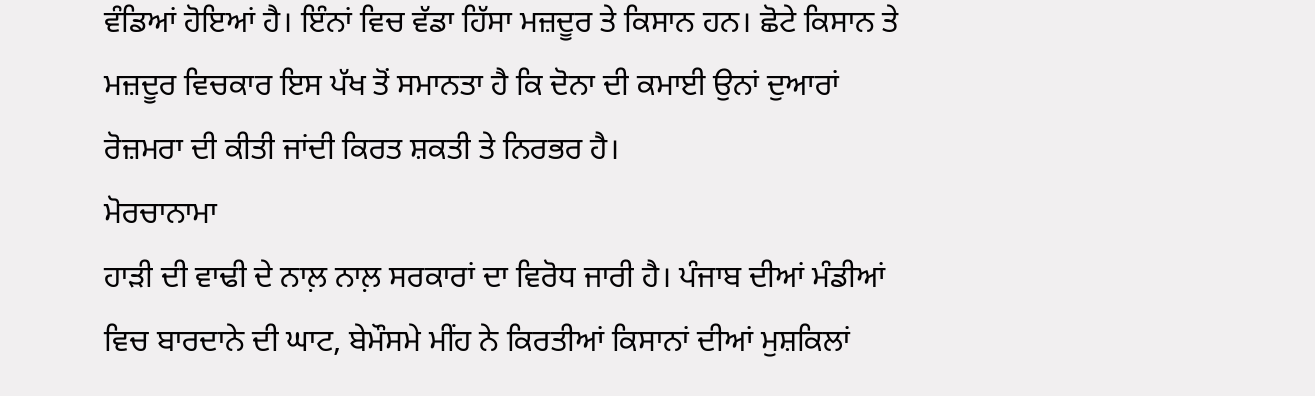ਵੰਡਿਆਂ ਹੋਇਆਂ ਹੈ। ਇੰਨਾਂ ਵਿਚ ਵੱਡਾ ਹਿੱਸਾ ਮਜ਼ਦੂਰ ਤੇ ਕਿਸਾਨ ਹਨ। ਛੋਟੇ ਕਿਸਾਨ ਤੇ ਮਜ਼ਦੂਰ ਵਿਚਕਾਰ ਇਸ ਪੱਖ ਤੋਂ ਸਮਾਨਤਾ ਹੈ ਕਿ ਦੋਨਾ ਦੀ ਕਮਾਈ ਉਨਾਂ ਦੁਆਰਾਂ ਰੋਜ਼ਮਰਾ ਦੀ ਕੀਤੀ ਜਾਂਦੀ ਕਿਰਤ ਸ਼ਕਤੀ ਤੇ ਨਿਰਭਰ ਹੈ।
ਮੋਰਚਾਨਾਮਾ
ਹਾੜੀ ਦੀ ਵਾਢੀ ਦੇ ਨਾਲ਼ ਨਾਲ਼ ਸਰਕਾਰਾਂ ਦਾ ਵਿਰੋਧ ਜਾਰੀ ਹੈ। ਪੰਜਾਬ ਦੀਆਂ ਮੰਡੀਆਂ ਵਿਚ ਬਾਰਦਾਨੇ ਦੀ ਘਾਟ, ਬੇਮੌਸਮੇ ਮੀਂਹ ਨੇ ਕਿਰਤੀਆਂ ਕਿਸਾਨਾਂ ਦੀਆਂ ਮੁਸ਼ਕਿਲਾਂ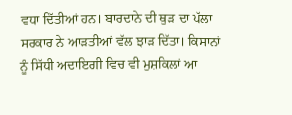ਵਧਾ ਦਿੱਤੀਆਂ ਹਨ। ਬਾਰਦਾਨੇ ਦੀ ਥੁੜ ਦਾ ਪੱਲਾ ਸਰਕਾਰ ਨੇ ਆੜਤੀਆਂ ਵੱਲ ਝਾੜ ਦਿੱਤਾ। ਕਿਸਾਨਾਂ ਨੂੰ ਸਿੱਧੀ ਅਦਾਇਗੀ ਵਿਚ ਵੀ ਮੁਸ਼ਕਿਲਾਂ ਆ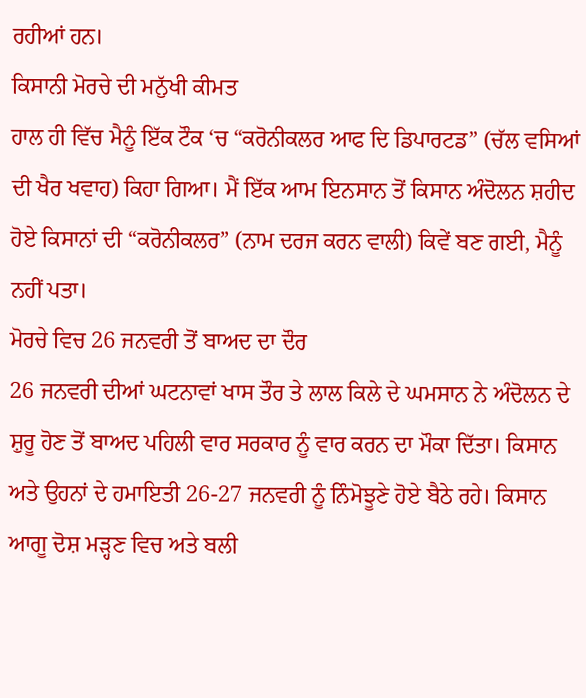ਰਹੀਆਂ ਹਨ।
ਕਿਸਾਨੀ ਮੋਰਚੇ ਦੀ ਮਨੁੱਖੀ ਕੀਮਤ
ਹਾਲ ਹੀ ਵਿੱਚ ਮੈਨੂੰ ਇੱਕ ਟੌਕ ‘ਚ “ਕਰੋਨੀਕਲਰ ਆਫ ਦਿ ਡਿਪਾਰਟਡ” (ਚੱਲ ਵਸਿਆਂ ਦੀ ਖੈਰ ਖਵਾਹ) ਕਿਹਾ ਗਿਆ। ਮੈਂ ਇੱਕ ਆਮ ਇਨਸਾਨ ਤੋਂ ਕਿਸਾਨ ਅੰਦੋਲਨ ਸ਼ਹੀਦ ਹੋਏ ਕਿਸਾਨਾਂ ਦੀ “ਕਰੋਨੀਕਲਰ” (ਨਾਮ ਦਰਜ ਕਰਨ ਵਾਲੀ) ਕਿਵੇਂ ਬਣ ਗਈ, ਮੈਨੂੰ ਨਹੀਂ ਪਤਾ।
ਮੋਰਚੇ ਵਿਚ 26 ਜਨਵਰੀ ਤੋਂ ਬਾਅਦ ਦਾ ਦੌਰ
26 ਜਨਵਰੀ ਦੀਆਂ ਘਟਨਾਵਾਂ ਖਾਸ ਤੌਰ ਤੇ ਲਾਲ ਕਿਲੇ ਦੇ ਘਮਸਾਨ ਨੇ ਅੰਦੋਲਨ ਦੇ ਸ਼ੁਰੂ ਹੋਣ ਤੋਂ ਬਾਅਦ ਪਹਿਲੀ ਵਾਰ ਸਰਕਾਰ ਨੂੰ ਵਾਰ ਕਰਨ ਦਾ ਮੌਕਾ ਦਿੱਤਾ। ਕਿਸਾਨ ਅਤੇ ਉਹਨਾਂ ਦੇ ਹਮਾਇਤੀ 26-27 ਜਨਵਰੀ ਨੂੰ ਨਿੰਮੋਝੂਣੇ ਹੋਏ ਬੈਠੇ ਰਹੇ। ਕਿਸਾਨ ਆਗੂ ਦੋਸ਼ ਮੜ੍ਹਣ ਵਿਚ ਅਤੇ ਬਲੀ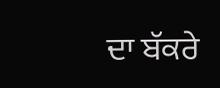ਦਾ ਬੱਕਰੇ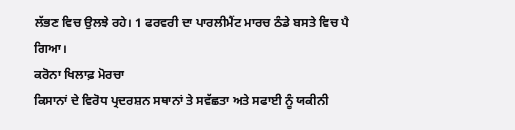ਲੱਭਣ ਵਿਚ ਉਲਝੇ ਰਹੇ। 1 ਫਰਵਰੀ ਦਾ ਪਾਰਲੀਮੈਂਟ ਮਾਰਚ ਠੰਡੇ ਬਸਤੇ ਵਿਚ ਪੈ ਗਿਆ।
ਕਰੋਨਾ ਖਿਲਾਫ਼ ਮੋਰਚਾ
ਕਿਸਾਨਾਂ ਦੇ ਵਿਰੋਧ ਪ੍ਰਦਰਸ਼ਨ ਸਥਾਨਾਂ ਤੇ ਸਵੱਛਤਾ ਅਤੇ ਸਫਾਈ ਨੂੰ ਯਕੀਨੀ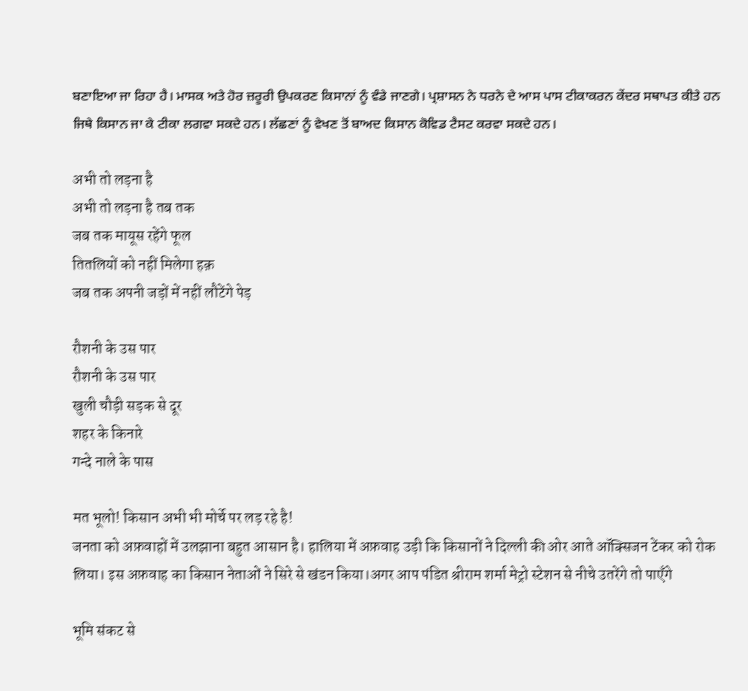ਬਣਾਇਆ ਜਾ ਰਿਹਾ ਹੈ। ਮਾਸਕ ਅਤੇ ਹੋਰ ਜ਼ਰੂਰੀ ਉਪਕਰਣ ਕਿਸਾਨਾਂ ਨੂੰ ਵੰਡੇ ਜਾਣਗੇ। ਪ੍ਰਸ਼ਾਸਨ ਨੇ ਧਰਨੇ ਦੇ ਆਸ ਪਾਸ ਟੀਕਾਕਰਨ ਕੇਂਦਰ ਸਥਾਪਤ ਕੀਤੇ ਹਨ ਜਿਥੇ ਕਿਸਾਨ ਜਾ ਕੇ ਟੀਕਾ ਲਗਵਾ ਸਕਦੇ ਹਨ। ਲੱਛਣਾਂ ਨੂੰ ਵੇਖਣ ਤੋਂ ਬਾਅਦ ਕਿਸਾਨ ਕੋਵਿਡ ਟੈਸਟ ਕਰਵਾ ਸਕਦੇ ਹਨ।

अभी तो लड़ना है
अभी तो लड़ना है तब तक
जब तक मायूस रहेंगे फूल
तितलियों को नहीं मिलेगा हक़
जब तक अपनी जड़ों में नहीं लौटेंगे पेड़

रौशनी के उस पार
रौशनी के उस पार
खुली चौड़ी सड़क से दूर
शहर के किनारे
गन्दे नाले के पास

मत भूलो! किसान अभी भी मोर्चे पर लड़ रहे है!
जनता को अफ़वाहों में उलझाना बहुत आसान है। हालिया में अफ़वाह उड़ी कि किसानों ने दिल्ली की ओर आते ऑक्सिजन टेंकर को रोक लिया। इस अफ़वाह का किसान नेताओं ने सिरे से खंडन किया।अगर आप पंडित श्रीराम शर्मा मेट्रो स्टेशन से नीचे उतरेंगे तो पाएँगे

भूमि संकट से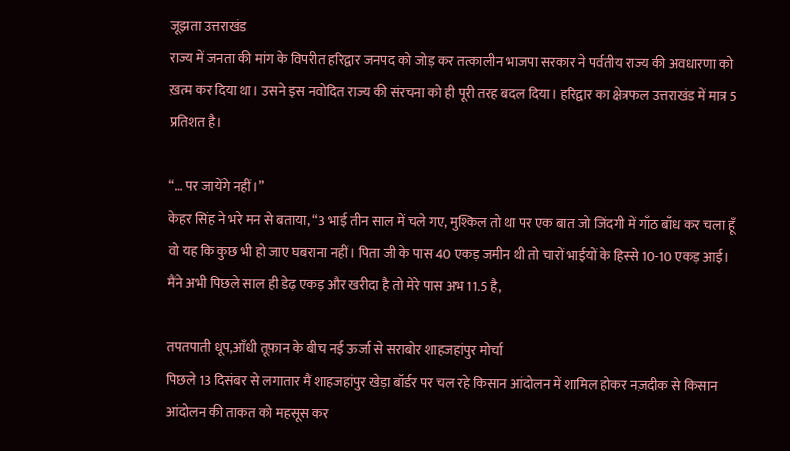जूझता उत्तराखंड
राज्य में जनता की मांग के विपरीत हरिद्वार जनपद को जोड़ कर तत्कालीन भाजपा सरकार ने पर्वतीय राज्य की अवधारणा को ख़त्म कर दिया था। उसने इस नवोदित राज्य की संरचना को ही पूरी तरह बदल दिया। हरिद्वार का क्षेत्रफल उत्तराखंड में मात्र 5 प्रतिशत है।

“… पर जायेंगे नहीं।”
केहर सिंह ने भरे मन से बताया, “3 भाई तीन साल में चले गए, मुश्किल तो था पर एक बात जो जिंदगी में गाँठ बाँध कर चला हूँ वो यह कि कुछ भी हो जाए घबराना नहीं। पिता जी के पास 40 एकड़ जमीन थी तो चारों भाईयों के हिस्से 10-10 एकड़ आई। मैंने अभी पिछले साल ही डेढ़ एकड़ और खरीदा है तो मेरे पास अभ 11.5 है,

तपतपाती धूप,आँधी तूफ़ान के बीच नई ऊर्जा से सराबोर शाहजहांपुर मोर्चा
पिछले 13 दिसंबर से लगातार मैं शाहजहांपुर खेड़ा बॉर्डर पर चल रहे किसान आंदोलन में शामिल होकर नज़दीक से किसान आंदोलन की ताकत को महसूस कर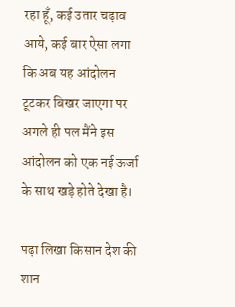रहा हूँ, कई उतार चढ़ाव आये, कई बार ऐसा लगा कि अब यह आंदोलन टूटकर बिखर जाएगा पर अगले ही पल मैंने इस आंदोलन को एक नई ऊर्जा के साथ खड़े होते देखा है।

पढ़ा लिखा किसान देश की शान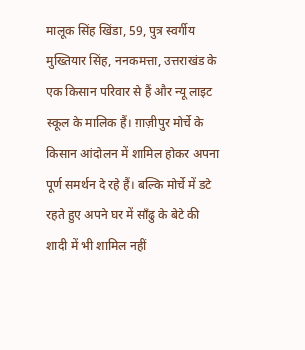मालूक सिंह खिंडा, 59, पुत्र स्वर्गीय मुख्तियार सिंह, ननकमत्ता, उत्तराखंड के एक किसान परिवार से हैं और न्यू लाइट स्कूल के मालिक हैं। ग़ाज़ीपुर मोर्चे के किसान आंदोलन में शामिल होकर अपना पूर्ण समर्थन दे रहे हैं। बल्कि मोर्चे में डटे रहते हुए अपने घर में साँढु के बेटे की शादी में भी शामिल नहीं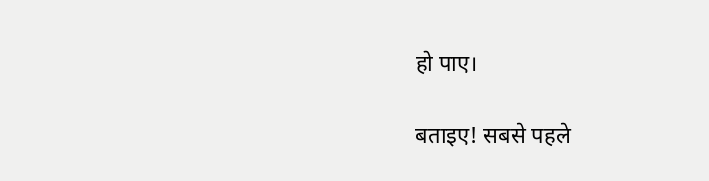हो पाए।

बताइए! सबसे पहले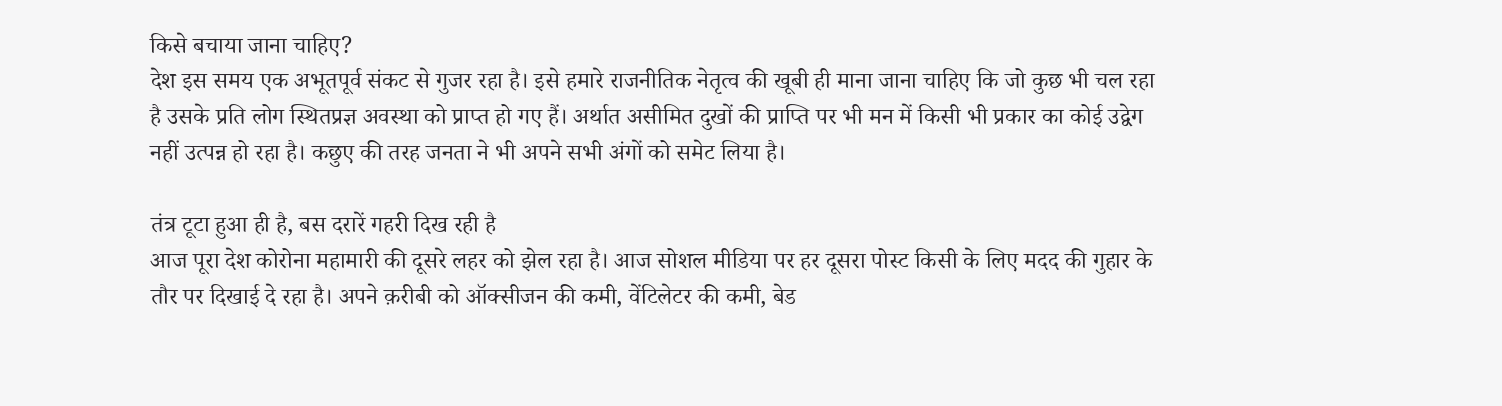किसे बचाया जाना चाहिए?
देश इस समय एक अभूतपूर्व संकट से गुजर रहा है। इसे हमारे राजनीतिक नेतृत्व की खूबी ही माना जाना चाहिए कि जो कुछ भी चल रहा है उसके प्रति लोग स्थितप्रज्ञ अवस्था को प्राप्त हो गए हैं। अर्थात असीमित दुखों की प्राप्ति पर भी मन में किसी भी प्रकार का कोई उद्वेग नहीं उत्पन्न हो रहा है। कछुए की तरह जनता ने भी अपने सभी अंगों को समेट लिया है।

तंत्र टूटा हुआ ही है, बस दरारें गहरी दिख रही है
आज पूरा देश कोरोना महामारी की दूसरे लहर को झेल रहा है। आज सोशल मीडिया पर हर दूसरा पोस्ट किसी के लिए मदद की गुहार के तौर पर दिखाई दे रहा है। अपने क़रीबी को ऑक्सीजन की कमी, वेंटिलेटर की कमी, बेड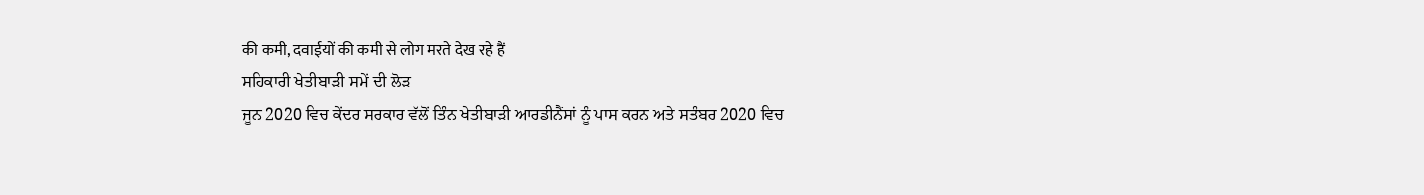की कमी, दवाईयों की कमी से लोग मरते देख रहे हैं
ਸਹਿਕਾਰੀ ਖੇਤੀਬਾੜੀ ਸਮੇਂ ਦੀ ਲੋੜ
ਜੂਨ 2020 ਵਿਚ ਕੇਂਦਰ ਸਰਕਾਰ ਵੱਲੋਂ ਤਿੰਨ ਖੇਤੀਬਾੜੀ ਆਰਡੀਨੈਂਸਾਂ ਨੂੰ ਪਾਸ ਕਰਨ ਅਤੇ ਸਤੰਬਰ 2020 ਵਿਚ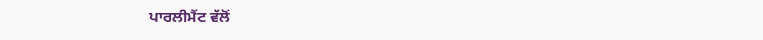ਪਾਰਲੀਮੈਂਟ ਵੱਲੋਂ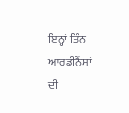ਇਨ੍ਹਾਂ ਤਿੰਨ ਆਰਡੀਨੈਂਸਾਂ ਦੀ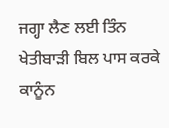ਜਗ੍ਹਾ ਲੈਣ ਲਈ ਤਿੰਨ ਖੇਤੀਬਾੜੀ ਬਿਲ ਪਾਸ ਕਰਕੇ ਕਾਨੂੰਨ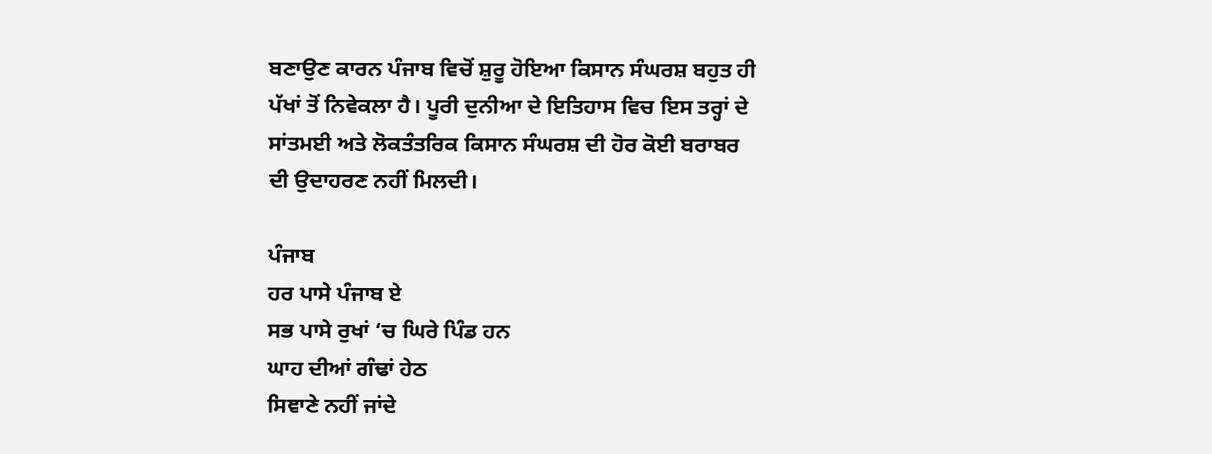ਬਣਾਉਣ ਕਾਰਨ ਪੰਜਾਬ ਵਿਚੋਂ ਸ਼ੁਰੂ ਹੋਇਆ ਕਿਸਾਨ ਸੰਘਰਸ਼ ਬਹੁਤ ਹੀ ਪੱਖਾਂ ਤੋਂ ਨਿਵੇਕਲਾ ਹੈ। ਪੂਰੀ ਦੁਨੀਆ ਦੇ ਇਤਿਹਾਸ ਵਿਚ ਇਸ ਤਰ੍ਹਾਂ ਦੇ ਸਾਂਤਮਈ ਅਤੇ ਲੋਕਤੰਤਰਿਕ ਕਿਸਾਨ ਸੰਘਰਸ਼ ਦੀ ਹੋਰ ਕੋਈ ਬਰਾਬਰ ਦੀ ਉਦਾਹਰਣ ਨਹੀਂ ਮਿਲਦੀ।

ਪੰਜਾਬ
ਹਰ ਪਾਸੇ ਪੰਜਾਬ ਏ
ਸਭ ਪਾਸੇ ਰੁਖਾਂ ‘ਚ ਘਿਰੇ ਪਿੰਡ ਹਨ
ਘਾਹ ਦੀਆਂ ਗੰਢਾਂ ਹੇਠ
ਸਿਞਾਣੇ ਨਹੀਂ ਜਾਂਦੇ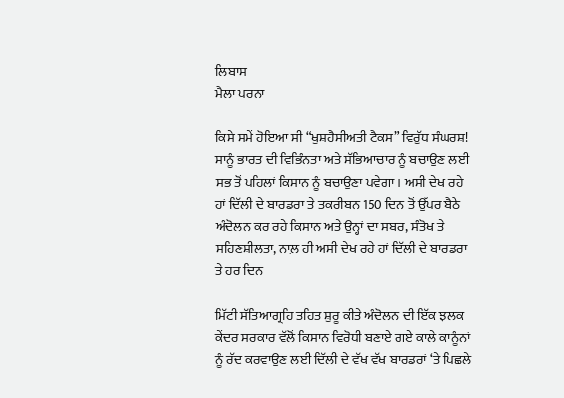ਲਿਬਾਸ
ਮੈਲਾ ਪਰਨਾ

ਕਿਸੇ ਸਮੇਂ ਹੋਇਆ ਸੀ “ਖੁਸ਼ਹੈਸੀਅਤੀ ਟੈਕਸ” ਵਿਰੁੱਧ ਸੰਘਰਸ਼!
ਸਾਨੂੰ ਭਾਰਤ ਦੀ ਵਿਭਿੰਨਤਾ ਅਤੇ ਸੱਭਿਆਚਾਰ ਨੂੰ ਬਚਾਉਣ ਲਈ ਸਭ ਤੋਂ ਪਹਿਲਾਂ ਕਿਸਾਨ ਨੂੰ ਬਚਾਉਣਾ ਪਵੇਗਾ। ਅਸੀ ਦੇਖ ਰਹੇ ਹਾਂ ਦਿੱਲੀ ਦੇ ਬਾਰਡਰਾ ਤੇ ਤਕਰੀਬਨ 150 ਦਿਨ ਤੋਂ ਉੱਪਰ ਬੈਠੇ ਅੰਦੋਲਨ ਕਰ ਰਹੇ ਕਿਸਾਨ ਅਤੇ ਉਨ੍ਹਾਂ ਦਾ ਸਬਰ, ਸੰਤੋਖ ਤੇ ਸਹਿਣਸ਼ੀਲਤਾ, ਨਾਲ਼ ਹੀ ਅਸੀ ਦੇਖ ਰਹੇ ਹਾਂ ਦਿੱਲੀ ਦੇ ਬਾਰਡਰਾ ਤੇ ਹਰ ਦਿਨ

ਮਿੱਟੀ ਸੱਤਿਆਗ੍ਰਹਿ ਤਹਿਤ ਸ਼ੁਰੂ ਕੀਤੇ ਅੰਦੋਲਨ ਦੀ ਇੱਕ ਝਲਕ
ਕੇਂਦਰ ਸਰਕਾਰ ਵੱਲੋਂ ਕਿਸਾਨ ਵਿਰੋਧੀ ਬਣਾਏ ਗਏ ਕਾਲੇ ਕਾਨੂੰਨਾਂ ਨੂੰ ਰੱਦ ਕਰਵਾਉਣ ਲਈ ਦਿੱਲੀ ਦੇ ਵੱਖ ਵੱਖ ਬਾਰਡਰਾਂ ‘ਤੇ ਪਿਛਲੇ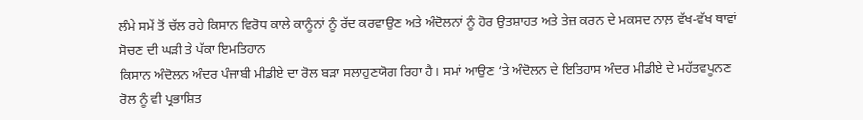ਲੰਮੇ ਸਮੇਂ ਤੋਂ ਚੱਲ ਰਹੇ ਕਿਸਾਨ ਵਿਰੋਧ ਕਾਲੇ ਕਾਨੂੰਨਾਂ ਨੂੰ ਰੱਦ ਕਰਵਾਉਣ ਅਤੇ ਅੰਦੋਲਨਾਂ ਨੂੰ ਹੋਰ ਉਤਸ਼ਾਹਤ ਅਤੇ ਤੇਜ਼ ਕਰਨ ਦੇ ਮਕਸਦ ਨਾਲ਼ ਵੱਖ-ਵੱਖ ਥਾਵਾਂ
ਸੋਚਣ ਦੀ ਘੜੀ ਤੇ ਪੱਕਾ ਇਮਤਿਹਾਨ
ਕਿਸਾਨ ਅੰਦੋਲਨ ਅੰਦਰ ਪੰਜਾਬੀ ਮੀਡੀਏ ਦਾ ਰੋਲ ਬੜਾ ਸਲਾਹੁਣਯੋਗ ਰਿਹਾ ਹੈ। ਸਮਾਂ ਆਉਣ ‘ਤੇ ਅੰਦੋਲਨ ਦੇ ਇਤਿਹਾਸ ਅੰਦਰ ਮੀਡੀਏ ਦੇ ਮਹੱਤਵਪੂਨਣ ਰੋਲ ਨੂੰ ਵੀ ਪ੍ਰਭਾਸ਼ਿਤ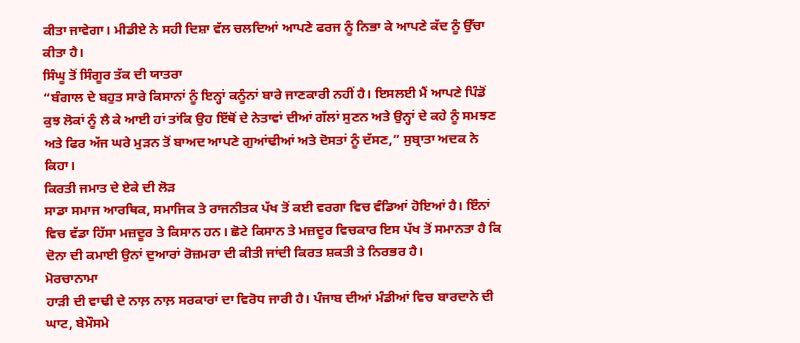ਕੀਤਾ ਜਾਵੇਗਾ। ਮੀਡੀਏ ਨੇ ਸਹੀ ਦਿਸ਼ਾ ਵੱਲ ਚਲਦਿਆਂ ਆਪਣੇ ਫਰਜ ਨੂੰ ਨਿਭਾ ਕੇ ਆਪਣੇ ਕੱਦ ਨੂੰ ਉੱਚਾ ਕੀਤਾ ਹੈ।
ਸਿੰਘੂ ਤੋਂ ਸਿੰਗੂਰ ਤੱਕ ਦੀ ਯਾਤਰਾ
“ਬੰਗਾਲ ਦੇ ਬਹੁਤ ਸਾਰੇ ਕਿਸਾਨਾਂ ਨੂੰ ਇਨ੍ਹਾਂ ਕਨੂੰਨਾਂ ਬਾਰੇ ਜਾਣਕਾਰੀ ਨਹੀਂ ਹੈ। ਇਸਲਈ ਮੈਂ ਆਪਣੇ ਪਿੰਡੋਂ ਕੁਝ ਲੋਕਾਂ ਨੂੰ ਲੈ ਕੇ ਆਈ ਹਾਂ ਤਾਂਕਿ ਉਹ ਇੱਥੋਂ ਦੇ ਨੇਤਾਵਾਂ ਦੀਆਂ ਗੱਲਾਂ ਸੁਣਨ ਅਤੇ ਉਨ੍ਹਾਂ ਦੇ ਕਹੇ ਨੂੰ ਸਮਝਣ ਅਤੇ ਫਿਰ ਅੱਜ ਘਰੇ ਮੁੜਨ ਤੋਂ ਬਾਅਦ ਆਪਣੇ ਗੁਆਂਢੀਆਂ ਅਤੇ ਦੋਸਤਾਂ ਨੂੰ ਦੱਸਣ,” ਸੁਬ੍ਰਾਤਾ ਅਦਕ ਨੇ ਕਿਹਾ।
ਕਿਰਤੀ ਜਮਾਤ ਦੇ ਏਕੇ ਦੀ ਲੋੜ
ਸਾਡਾ ਸਮਾਜ ਆਰਥਿਕ, ਸਮਾਜਿਕ ਤੇ ਰਾਜਨੀਤਕ ਪੱਖ ਤੋਂ ਕਈ ਵਰਗਾ ਵਿਚ ਵੰਡਿਆਂ ਹੋਇਆਂ ਹੈ। ਇੰਨਾਂ ਵਿਚ ਵੱਡਾ ਹਿੱਸਾ ਮਜ਼ਦੂਰ ਤੇ ਕਿਸਾਨ ਹਨ। ਛੋਟੇ ਕਿਸਾਨ ਤੇ ਮਜ਼ਦੂਰ ਵਿਚਕਾਰ ਇਸ ਪੱਖ ਤੋਂ ਸਮਾਨਤਾ ਹੈ ਕਿ ਦੋਨਾ ਦੀ ਕਮਾਈ ਉਨਾਂ ਦੁਆਰਾਂ ਰੋਜ਼ਮਰਾ ਦੀ ਕੀਤੀ ਜਾਂਦੀ ਕਿਰਤ ਸ਼ਕਤੀ ਤੇ ਨਿਰਭਰ ਹੈ।
ਮੋਰਚਾਨਾਮਾ
ਹਾੜੀ ਦੀ ਵਾਢੀ ਦੇ ਨਾਲ਼ ਨਾਲ਼ ਸਰਕਾਰਾਂ ਦਾ ਵਿਰੋਧ ਜਾਰੀ ਹੈ। ਪੰਜਾਬ ਦੀਆਂ ਮੰਡੀਆਂ ਵਿਚ ਬਾਰਦਾਨੇ ਦੀ ਘਾਟ, ਬੇਮੌਸਮੇ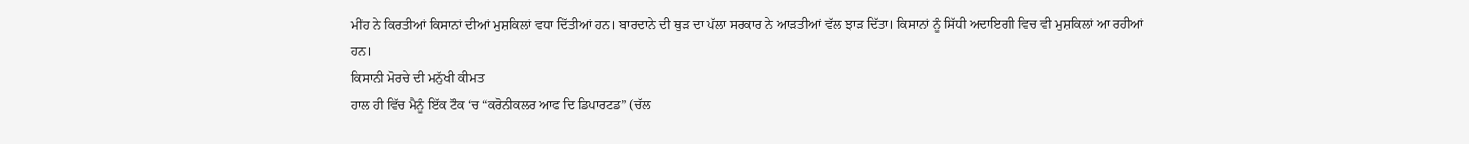ਮੀਂਹ ਨੇ ਕਿਰਤੀਆਂ ਕਿਸਾਨਾਂ ਦੀਆਂ ਮੁਸ਼ਕਿਲਾਂ ਵਧਾ ਦਿੱਤੀਆਂ ਹਨ। ਬਾਰਦਾਨੇ ਦੀ ਥੁੜ ਦਾ ਪੱਲਾ ਸਰਕਾਰ ਨੇ ਆੜਤੀਆਂ ਵੱਲ ਝਾੜ ਦਿੱਤਾ। ਕਿਸਾਨਾਂ ਨੂੰ ਸਿੱਧੀ ਅਦਾਇਗੀ ਵਿਚ ਵੀ ਮੁਸ਼ਕਿਲਾਂ ਆ ਰਹੀਆਂ ਹਨ।
ਕਿਸਾਨੀ ਮੋਰਚੇ ਦੀ ਮਨੁੱਖੀ ਕੀਮਤ
ਹਾਲ ਹੀ ਵਿੱਚ ਮੈਨੂੰ ਇੱਕ ਟੌਕ ‘ਚ “ਕਰੋਨੀਕਲਰ ਆਫ ਦਿ ਡਿਪਾਰਟਡ” (ਚੱਲ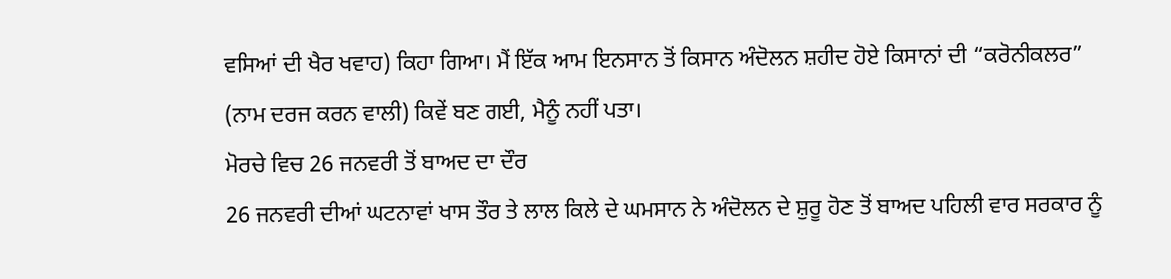ਵਸਿਆਂ ਦੀ ਖੈਰ ਖਵਾਹ) ਕਿਹਾ ਗਿਆ। ਮੈਂ ਇੱਕ ਆਮ ਇਨਸਾਨ ਤੋਂ ਕਿਸਾਨ ਅੰਦੋਲਨ ਸ਼ਹੀਦ ਹੋਏ ਕਿਸਾਨਾਂ ਦੀ “ਕਰੋਨੀਕਲਰ” (ਨਾਮ ਦਰਜ ਕਰਨ ਵਾਲੀ) ਕਿਵੇਂ ਬਣ ਗਈ, ਮੈਨੂੰ ਨਹੀਂ ਪਤਾ।
ਮੋਰਚੇ ਵਿਚ 26 ਜਨਵਰੀ ਤੋਂ ਬਾਅਦ ਦਾ ਦੌਰ
26 ਜਨਵਰੀ ਦੀਆਂ ਘਟਨਾਵਾਂ ਖਾਸ ਤੌਰ ਤੇ ਲਾਲ ਕਿਲੇ ਦੇ ਘਮਸਾਨ ਨੇ ਅੰਦੋਲਨ ਦੇ ਸ਼ੁਰੂ ਹੋਣ ਤੋਂ ਬਾਅਦ ਪਹਿਲੀ ਵਾਰ ਸਰਕਾਰ ਨੂੰ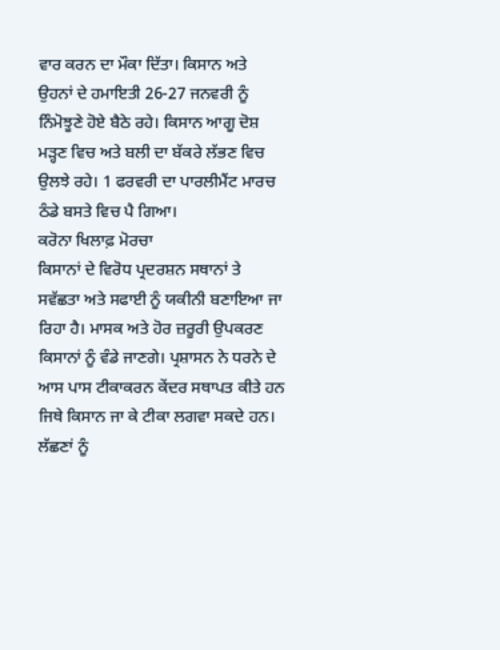ਵਾਰ ਕਰਨ ਦਾ ਮੌਕਾ ਦਿੱਤਾ। ਕਿਸਾਨ ਅਤੇ ਉਹਨਾਂ ਦੇ ਹਮਾਇਤੀ 26-27 ਜਨਵਰੀ ਨੂੰ ਨਿੰਮੋਝੂਣੇ ਹੋਏ ਬੈਠੇ ਰਹੇ। ਕਿਸਾਨ ਆਗੂ ਦੋਸ਼ ਮੜ੍ਹਣ ਵਿਚ ਅਤੇ ਬਲੀ ਦਾ ਬੱਕਰੇ ਲੱਭਣ ਵਿਚ ਉਲਝੇ ਰਹੇ। 1 ਫਰਵਰੀ ਦਾ ਪਾਰਲੀਮੈਂਟ ਮਾਰਚ ਠੰਡੇ ਬਸਤੇ ਵਿਚ ਪੈ ਗਿਆ।
ਕਰੋਨਾ ਖਿਲਾਫ਼ ਮੋਰਚਾ
ਕਿਸਾਨਾਂ ਦੇ ਵਿਰੋਧ ਪ੍ਰਦਰਸ਼ਨ ਸਥਾਨਾਂ ਤੇ ਸਵੱਛਤਾ ਅਤੇ ਸਫਾਈ ਨੂੰ ਯਕੀਨੀ ਬਣਾਇਆ ਜਾ ਰਿਹਾ ਹੈ। ਮਾਸਕ ਅਤੇ ਹੋਰ ਜ਼ਰੂਰੀ ਉਪਕਰਣ ਕਿਸਾਨਾਂ ਨੂੰ ਵੰਡੇ ਜਾਣਗੇ। ਪ੍ਰਸ਼ਾਸਨ ਨੇ ਧਰਨੇ ਦੇ ਆਸ ਪਾਸ ਟੀਕਾਕਰਨ ਕੇਂਦਰ ਸਥਾਪਤ ਕੀਤੇ ਹਨ ਜਿਥੇ ਕਿਸਾਨ ਜਾ ਕੇ ਟੀਕਾ ਲਗਵਾ ਸਕਦੇ ਹਨ। ਲੱਛਣਾਂ ਨੂੰ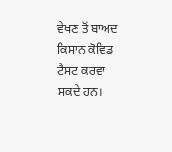ਵੇਖਣ ਤੋਂ ਬਾਅਦ ਕਿਸਾਨ ਕੋਵਿਡ ਟੈਸਟ ਕਰਵਾ ਸਕਦੇ ਹਨ।